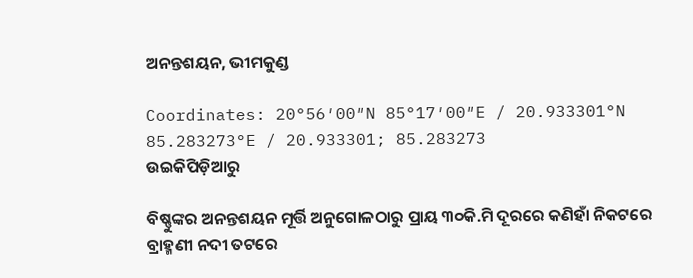ଅନନ୍ତଶୟନ, ଭୀମକୁଣ୍ଡ

Coordinates: 20°56′00″N 85°17′00″E / 20.933301°N 85.283273°E / 20.933301; 85.283273
ଉଇକିପିଡ଼ିଆ‌ରୁ

ବିଷ୍ଣୁଙ୍କର ଅନନ୍ତଶୟନ ମୂର୍ତ୍ତି ଅନୁଗୋଳଠାରୁ ପ୍ରାୟ ୩୦କି.ମି ଦୂରରେ କଣିହାଁ ନିକଟରେ ବ୍ରାହ୍ମଣୀ ନଦୀ ତଟରେ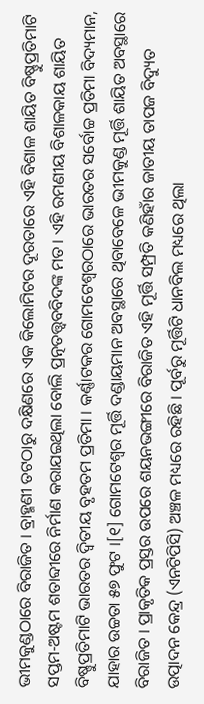ଭୀମକୁଣ୍ଡଠାରେ ବିରାଜିତ । ବ୍ରାହ୍ମଣୀ ତଟଠାରୁ ଦକ୍ଷିଣରେ ଏକ କିଲୋମିଟର ଦୂରତାରେ ଏହି ବିଶାଳ ଶାୟିତ ବିଷ୍ଣୁପ୍ରତିମାଟି ସପ୍ତମ-ଅଷ୍ଟମ ଶତାବ୍ଦୀରେ ନିର୍ମାଣ କରାଯଇଥିଲା ବୋଲି ପ୍ରତ୍ନତତ୍ତ୍ୱବବିଦଙ୍କ ମତ । ଏହି ରମଣୀୟ ବିଶାଳକାୟ ଶାୟିତ ବିଷ୍ଣୁପ୍ରତିମାଟି ଭାରତର ଦ୍ୱିତୀୟ ବୃହତମ ପ୍ରତିମା । କର୍ଣ୍ଣାଟକର ଗୋମଟେଶ୍ୱରଠାରେ ଭାରତର ସର୍ବୋଚ୍ଚ ପ୍ରତିମା ବିଦ୍ୟମାନ, ଯାହାର ଉଚ୍ଚତା ୫୭ ଫୁଟ ।[୧] ଗୋମଟେଶ୍ୱର ମୂର୍ତ୍ତି ଦଣ୍ଡାୟମାନ ଅବସ୍ଥାରେ ଥିବାବେଳେ ଭୀମକୁଣ୍ଡ ମୂର୍ତ୍ତି ଶାୟିତ ଅବସ୍ଥାରେ ବିରାଜିତ । ପ୍ରାକୃତିକ ପ୍ରସ୍ତର ଉପରେ ଶୟନଭଙ୍ଗୀରେ ବିରାଜିତ ଏହି ମୂର୍ତ୍ତି ସମ୍ପ୍ରତି କଣିହାଁର ଜାତୀୟ ତାପଜ ବିଦ୍ୟୁତ ଉତ୍ପାଦନ କେନ୍ଦ୍ର (ଏନଟିପିସି) ଅଞ୍ଚଳ ମଧ୍ୟରେ ରହିଛି । ପୂର୍ବରୁ ମୂର୍ତ୍ତିଟି ଧାନବିଲ ମଧ୍ୟରେ ଥିଲା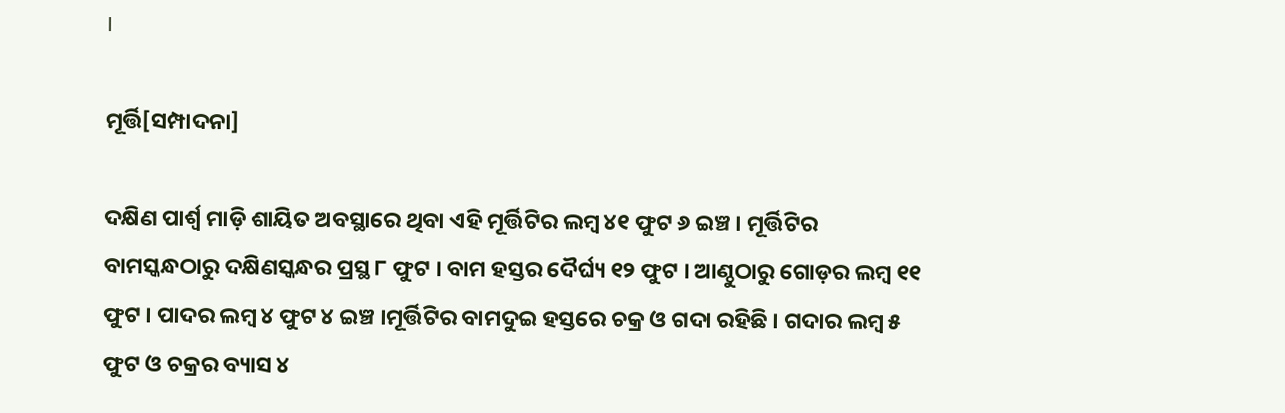।

ମୂର୍ତ୍ତି[ସମ୍ପାଦନା]

ଦକ୍ଷିଣ ପାର୍ଶ୍ୱ ମାଡ଼ି ଶାୟିତ ଅବସ୍ଥାରେ ଥିବା ଏହି ମୂର୍ତ୍ତିଟିର ଲମ୍ବ ୪୧ ଫୁଟ ୬ ଇଞ୍ଚ । ମୂର୍ତ୍ତିଟିର ବାମସ୍କନ୍ଧଠାରୁ ଦକ୍ଷିଣସ୍କନ୍ଧର ପ୍ରସ୍ଥ ୮ ଫୁଟ । ବାମ ହସ୍ତର ଦୈର୍ଘ୍ୟ ୧୨ ଫୁଟ । ଆଣ୍ଠୁଠାରୁ ଗୋଡ଼ର ଲମ୍ବ ୧୧ ଫୁଟ । ପାଦର ଲମ୍ବ ୪ ଫୁଟ ୪ ଇଞ୍ଚ ।ମୂର୍ତ୍ତିଟିର ବାମଦୁଇ ହସ୍ତରେ ଚକ୍ର ଓ ଗଦା ରହିଛି । ଗଦାର ଲମ୍ବ ୫ ଫୁଟ ଓ ଚକ୍ରର ବ୍ୟାସ ୪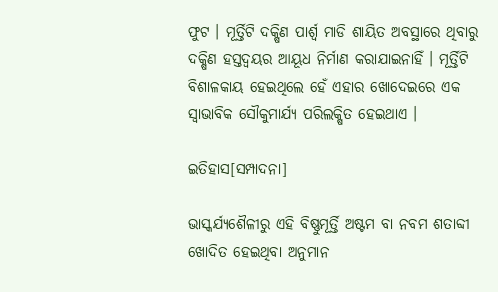ଫୁଟ । ମୂର୍ତ୍ତିଟି ଦକ୍ଷିଣ ପାର୍ଶ୍ୱ ମାଡି ଶାୟିତ ଅବସ୍ଥାରେ ଥିବାରୁ ଦକ୍ଷିଣ ହସ୍ତଦ୍ୱୟର ଆୟୂଧ ନିର୍ମାଣ କରାଯାଇନାହିଁ । ମୂର୍ତ୍ତିଟି ବିଶାଳକାୟ ହେଇଥିଲେ ହେଁ ଏହାର ଖୋଦେଇରେ ଏକ ସ୍ୱାଭାବିକ ସୌକୁମାର୍ଯ୍ୟ ପରିଲକ୍ଷିତ ହେଇଥାଏ ।

ଇତିହାସ[ସମ୍ପାଦନା]

ଭାସ୍କର୍ଯ୍ୟଶୈଳୀରୁ ଏହି ବିଷ୍ଣୁମୂର୍ତ୍ତି ଅଷ୍ଟମ ବା ନବମ ଶତାବ୍ଦୀ ଖୋଦିତ ହେଇଥିବା ଅନୁମାନ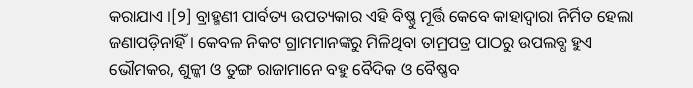କରାଯାଏ ।[୨] ବ୍ରାହ୍ମଣୀ ପାର୍ବତ୍ୟ ଉପତ୍ୟକାର ଏହି ବିଷ୍ଣୁ ମୂର୍ତ୍ତି କେବେ କାହାଦ୍ୱାରା ନିର୍ମିତ ହେଲା ଜଣାପଡ଼ିନାହିଁ । କେବଳ ନିକଟ ଗ୍ରାମମାନଙ୍କରୁ ମିଳିଥିବା ତାମ୍ରପତ୍ର ପାଠରୁ ଉପଲବ୍ଧ ହୁଏ ଭୌମକର, ଶୁଳ୍କୀ ଓ ତୁଙ୍ଗ ରାଜାମାନେ ବହୁ ବୈଦିକ ଓ ବୈଷ୍ଣବ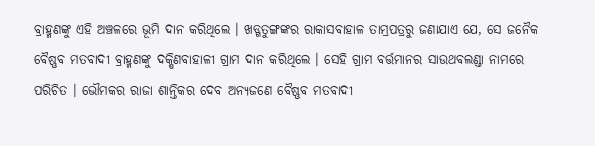ବ୍ରାହ୍ମଣଙ୍କୁ ଏହି ଅଞ୍ଚଳରେ ଭୂମି ଦାନ କରିଥିଲେ । ଖଡ୍ଗତୁଙ୍ଗଙ୍କର ରାକାସବାହାଳ ତାମ୍ରପତ୍ରରୁ ଜଣାଯାଏ ଯେ, ସେ ଜନୈକ ବୈଷ୍ଣବ ମତବାଦୀ ବ୍ରାହ୍ମଣଙ୍କୁ ଦକ୍ଷିଣବାହାଳୀ ଗ୍ରାମ ଦାନ କରିଥିଲେ । ସେହି ଗ୍ରାମ ବର୍ତ୍ତମାନର ସାଉଥବଲଣ୍ଡା ନାମରେ ପରିଚିତ । ଭୌମକର ରାଜା ଶାନ୍ତିକର ଦେବ ଅନ୍ୟଜଣେ ବୈଷ୍ଣବ ମତବାଦୀ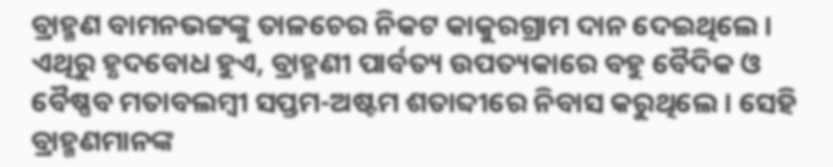ବ୍ରାହ୍ମଣ ବାମନଭଟ୍ଟଙ୍କୁ ତାଳଚେର ନିକଟ କାକୁରଗ୍ରାମ ଦାନ ଦେଇଥିଲେ । ଏଥିରୁ ହୃଦବୋଧ ହୁଏ, ବ୍ରାହ୍ମଣୀ ପାର୍ବତ୍ୟ ଉପତ୍ୟକାରେ ବହୁ ବୈଦିକ ଓ ବୈଷ୍ଣବ ମତାବଲମ୍ବୀ ସପ୍ତମ-ଅଷ୍ଟମ ଶତାବ୍ଦୀରେ ନିବାସ କରୁଥିଲେ । ସେହି ବ୍ରାହ୍ମଣମାନଙ୍କ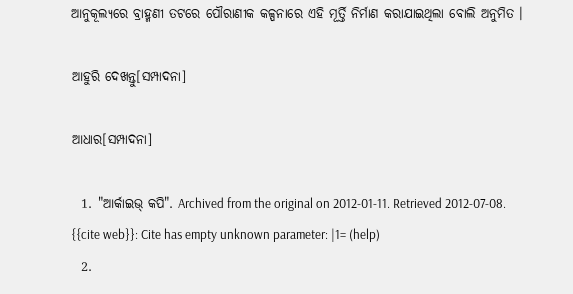ଆନୁକୂଲ୍ୟରେ ବ୍ରାହ୍ମଣୀ ତଟରେ ପୌରାଣୀକ କଳ୍ପନାରେ ଏହି ମୂର୍ତ୍ତି ନିର୍ମାଣ କରାଯାଇଥିଲା ବୋଲି ଅନୁମିତ ।

ଆହୁରି ଦେଖନ୍ତୁ[ସମ୍ପାଦନା]

ଆଧାର[ସମ୍ପାଦନା]

  1. "ଆର୍କାଇଭ୍ କପି". Archived from the original on 2012-01-11. Retrieved 2012-07-08. {{cite web}}: Cite has empty unknown parameter: |1= (help)
  2.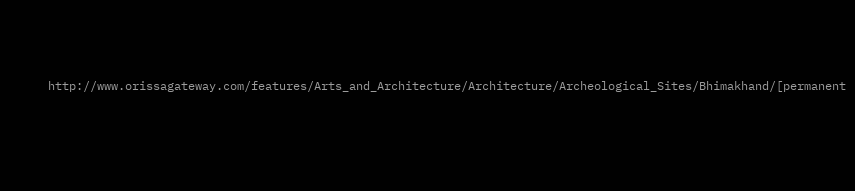http://www.orissagateway.com/features/Arts_and_Architecture/Architecture/Archeological_Sites/Bhimakhand/[permanent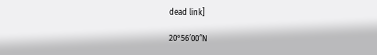dead link]

20°56′00″N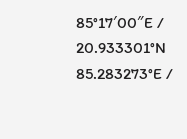85°17′00″E / 20.933301°N 85.283273°E /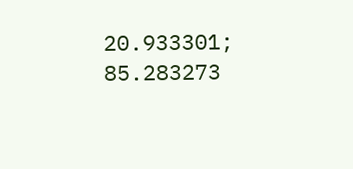20.933301; 85.283273